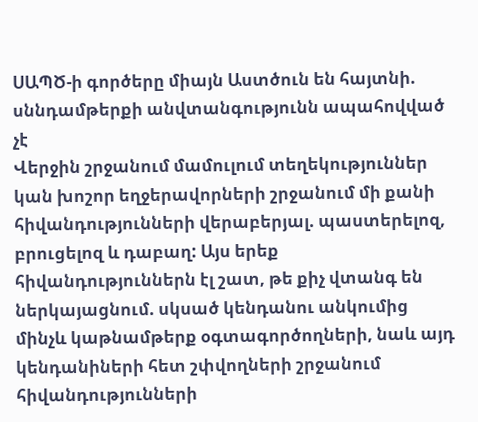ՍԱՊԾ-ի գործերը միայն Աստծուն են հայտնի. սննդամթերքի անվտանգությունն ապահովված չէ
Վերջին շրջանում մամուլում տեղեկություններ կան խոշոր եղջերավորների շրջանում մի քանի հիվանդությունների վերաբերյալ. պաստերելոզ, բրուցելոզ և դաբաղ: Այս երեք հիվանդություններն էլ շատ, թե քիչ վտանգ են ներկայացնում. սկսած կենդանու անկումից մինչև կաթնամթերք օգտագործողների, նաև այդ կենդանիների հետ շփվողների շրջանում հիվանդությունների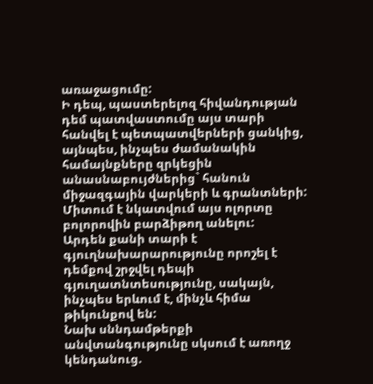առաջացումը:
Ի դեպ, պաստերելոզ հիվանդության դեմ պատվաստումը այս տարի հանվել է պետպատվերների ցանկից, այնպես, ինչպես ժամանակին համայնքները զրկեցին անասնաբույժներից` հանուն միջազգային վարկերի և գրանտների: Միտում է նկատվում այս ոլորտը բոլորովին բարձիթող անելու:
Արդեն քանի տարի է գյուղնախարարությունը որոշել է դեմքով շրջվել դեպի գյուղատնտեսությունը, սակայն, ինչպես երևում է, մինչև հիմա թիկունքով են:
Նախ սննդամթերքի անվտանգությունը սկսում է առողջ կենդանուց.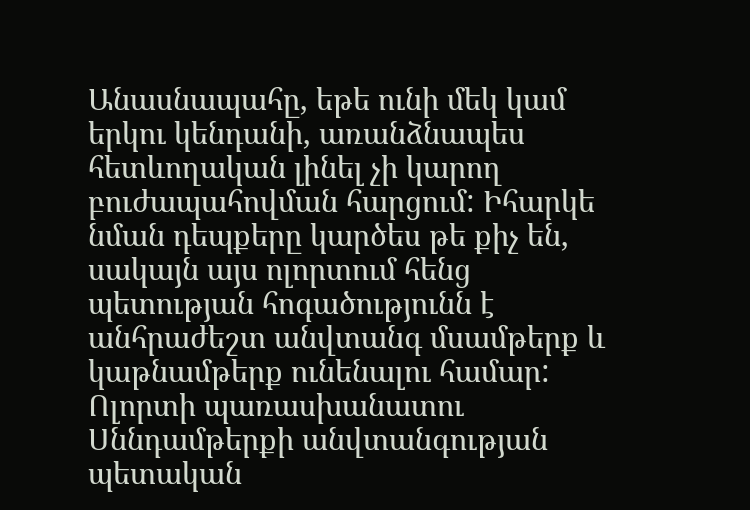Անասնապահը, եթե ունի մեկ կամ երկու կենդանի, առանձնապես հետևողական լինել չի կարող բուժապահովման հարցում: Իհարկե նման դեպքերը կարծես թե քիչ են, սակայն այս ոլորտում հենց պետության հոգածությունն է անհրաժեշտ անվտանգ մսամթերք և կաթնամթերք ունենալու համար: Ոլորտի պառասխանատու Սննդամթերքի անվտանգության պետական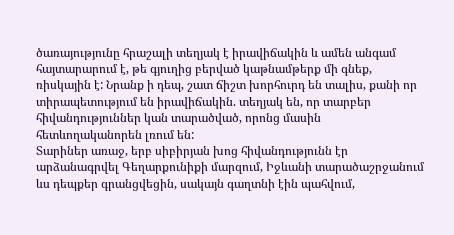ծառայությունը հրաշալի տեղյակ է իրավիճակին և ամեն անգամ հայտարարում է, թե գյուղից բերված կաթնամթերք մի գնեք, ռիսկային է: Նրանք ի դեպ, շատ ճիշտ խորհուրդ են տալիս, քանի որ տիրապետությում են իրավիճակին. տեղյակ են, որ տարբեր հիվանդություններ կան տարածված, որոնց մասին հետևողականորեն լռում են:
Տարիներ առաջ, երբ սիբիրյան խոց հիվանդությունն էր արձանագրվել Գեղարքունիքի մարզում, Իջևանի տարածաշրջանում ևս դեպքեր գրանցվեցին, սակայն գաղտնի էին պահվում,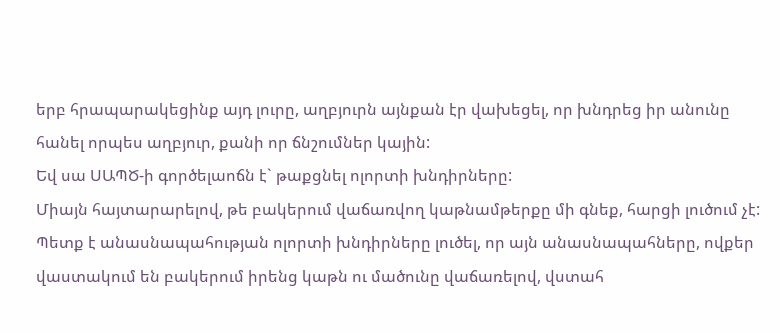երբ հրապարակեցինք այդ լուրը, աղբյուրն այնքան էր վախեցել, որ խնդրեց իր անունը հանել որպես աղբյուր, քանի որ ճնշումներ կային:
Եվ սա ՍԱՊԾ-ի գործելաոճն է` թաքցնել ոլորտի խնդիրները:
Միայն հայտարարելով, թե բակերում վաճառվող կաթնամթերքը մի գնեք, հարցի լուծում չէ: Պետք է անասնապահության ոլորտի խնդիրները լուծել, որ այն անասնապահները, ովքեր վաստակում են բակերում իրենց կաթն ու մածունը վաճառելով, վստահ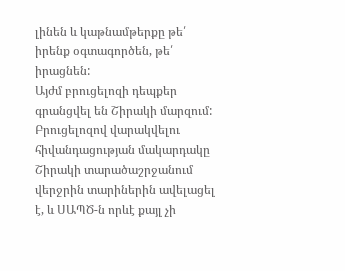լինեն և կաթնամթերքը թե՛ իրենք օգտագործեն, թե՛ իրացնեն:
Այժմ բրուցելոզի դեպքեր գրանցվել են Շիրակի մարզում:
Բրուցելոզով վարակվելու հիվանդացության մակարդակը Շիրակի տարածաշրջանում վերջրին տարիներին ավելացել է, և ՍԱՊԾ-ն որևէ քայլ չի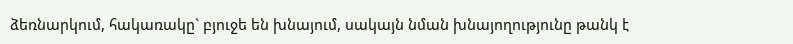ձեռնարկում, հակառակը` բյուջե են խնայում, սակայն նման խնայողությունը թանկ է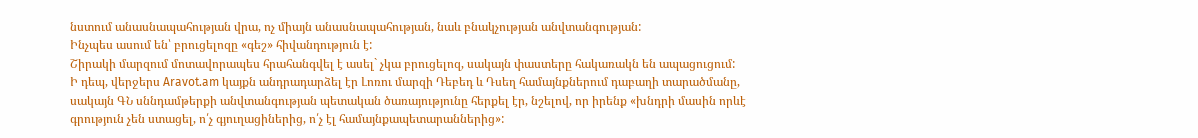նստում անասնապահության վրա, ոչ միայն անասնապահության, նաև բնակչության անվտանգության:
Ինչպես ասում են՝ բրուցելոզը «գեշ» հիվանդություն է:
Շիրակի մարզում մոտավորապես հրահանգվել է ասել` չկա բրուցելոզ, սակայն փաստերը հակառակն են ապացուցում:
Ի դեպ, վերջերս Aravot.am կայքն անդրադարձել էր Լոռու մարզի Դեբեդ և Դսեղ համայնքներում դաբաղի տարածմանը, սակայն ԳՆ սննդամթերքի անվտանգության պետական ծառայությունը հերքել էր, նշելով, որ իրենք «խնդրի մասին որևէ գրություն չեն ստացել, ո՛չ գյուղացիներից, ո՛չ էլ համայնքապետարաններից»: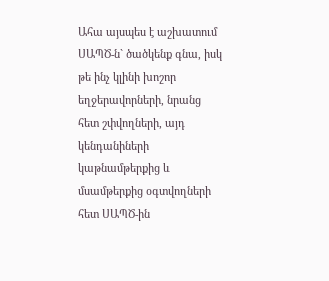Ահա այսպես է աշխատում ՍԱՊԾ-ն` ծածկենք գնա, իսկ թե ինչ կլինի խոշոր եղջերավորների, նրանց հետ շփվողների, այդ կենդանիների կաթնամթերքից և մսամթերքից օգտվողների հետ ՍԱՊԾ-ին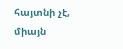հայտնի չէ, միայն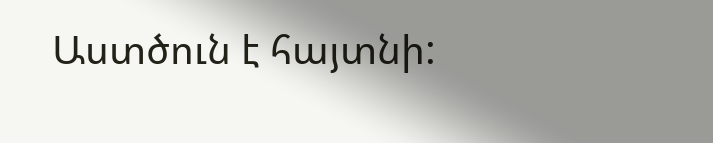Աստծուն է հայտնի: